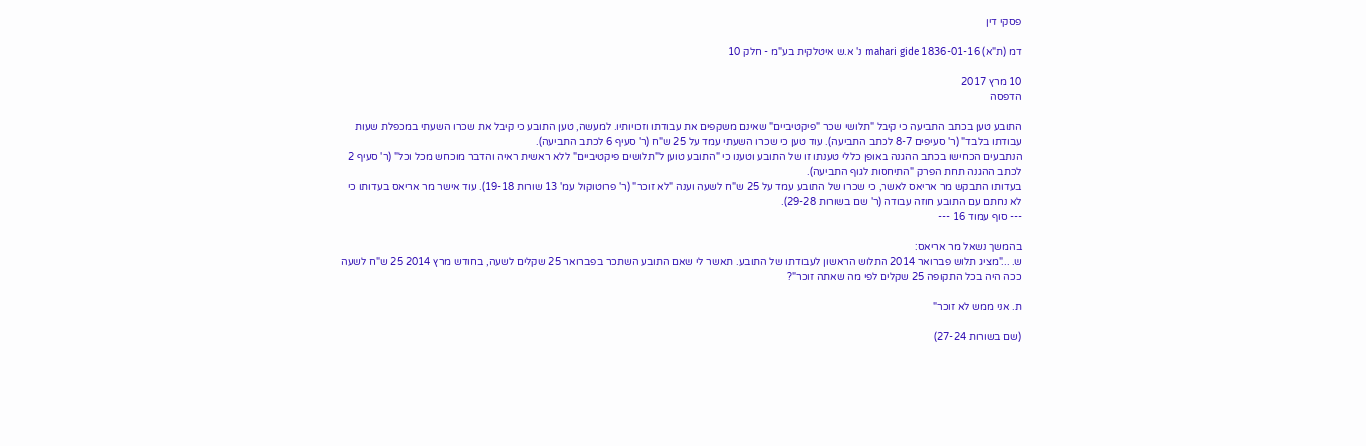פסקי דין

דמ (ת"א) 1836-01-16 mahari gide נ' א.ש איטלקית בע"מ - חלק 10

10 מרץ 2017
הדפסה

התובע טען בכתב התביעה כי קיבל "תלושי שכר "פיקטיביים" שאינם משקפים את עבודתו וזכויותיו. למעשה, טען התובע כי קיבל את שכרו השעתי במכפלת שעות עבודתו בלבד" (ר' סעיפים 8-7 לכתב התביעה). עוד טען כי שכרו השעתי עמד על 25 ש"ח (ר' סעיף 6 לכתב התביעה).
הנתבעים הכחישו בכתב ההגנה באופן כללי טענתו זו של התובע וטענו כי "התובע טוען ל"תלושים פיקטיביים" ללא ראשית ראיה והדבר מוכחש מכל וכל" (ר' סעיף 2 לכתב ההגנה תחת הפרק "התיחסות לגוף התביעה).
בעדותו התבקש מר אריאס לאשר, כי שכרו של התובע עמד על 25 ש"ח לשעה וענה "לא זוכר" (ר' פרוטוקול עמ' 13 שורות 19-18). עוד אישר מר אריאס בעדותו כי לא נחתם עם התובע חוזה עבודה (ר' שם בשורות 29-28).
--- סוף עמוד 16 ---

בהמשך נשאל מר אריאס:
ש. ..."מציג תלוש פברואר 2014 התלוש הראשון לעבודתו של התובע. תאשר לי שאם התובע השתכר בפברואר 25 שקלים לשעה, בחודש מרץ 2014 25 ש"ח לשעה ככה היה בכל התקופה 25 שקלים לפי מה שאתה זוכר"?

ת. אני ממש לא זוכר"

(שם בשורות 27-24)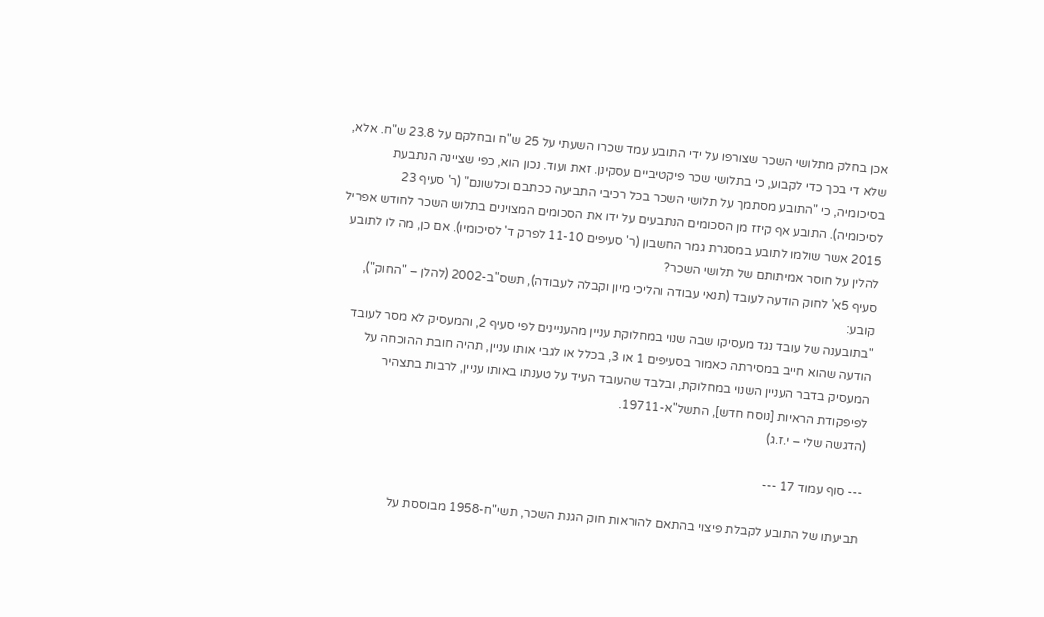אכן בחלק מתלושי השכר שצורפו על ידי התובע עמד שכרו השעתי על 25 ש"ח ובחלקם על 23.8 ש"ח. אלא, שלא די בכך כדי לקבוע, כי בתלושי שכר פיקטיביים עסקינן. זאת ועוד. נכון הוא, כפי שציינה הנתבעת בסיכומיה, כי "התובע מסתמך על תלושי השכר בכל רכיבי התביעה ככתבם וכלשונם" (ר' סעיף 23 לסיכומיה). התובע אף קיזז מן הסכומים הנתבעים על ידו את הסכומים המצוינים בתלוש השכר לחודש אפריל 2015 אשר שולמו לתובע במסגרת גמר החשבון (ר' סעיפים 11-10 לפרק ד' לסיכומיו). אם כן, מה לו לתובע להלין על חוסר אמיתותם של תלושי השכר?
סעיף 5א' לחוק הודעה לעובד (תנאי עבודה והליכי מיון וקבלה לעבודה), תשס"ב-2002 (להלן – "החוק"), קובע:
"בתובענה של עובד נגד מעסיקו שבה שנוי במחלוקת עניין מהעניינים לפי סעיף 2, והמעסיק לא מסר לעובד הודעה שהוא חייב במסירתה כאמור בסעיפים 1 או 3, בכלל או לגבי אותו עניין, תהיה חובת ההוכחה על המעסיק בדבר העניין השנוי במחלוקת, ובלבד שהעובד העיד על טענתו באותו עניין, לרבות בתצהיר לפיפקודת הראיות [נוסח חדש], התשל"א-19711.
(הדגשה שלי – י.ז.ג)

--- סוף עמוד 17 ---

תביעתו של התובע לקבלת פיצוי בהתאם להוראות חוק הגנת השכר, תשי"ח-1958 מבוססת על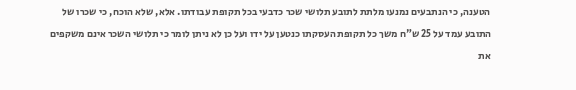הטענה, כי הנתבעים נמנעו מלתת לתובע תלושי שכר כדבעי בכל תקופת עבודתו. אלא, שלא הוכח, כי שכרו של התובע עמד על 25 ש"ח משך כל תקופת העסקתו כנטען על ידו ועל כן לא ניתן לומר כי תלושי השכר אינם משקפים את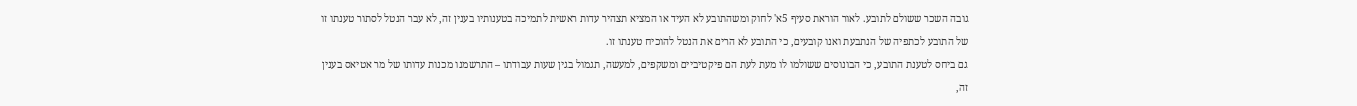גובה השכר ששולם לתובע. לאור הוראת סעיף 5א' לחוק ומשהתובע לא העיד או המציא תצהיר עדות ראשית לתמיכה בטענותיו בענין זה, לא עבר הנטל לסתור טענתו זו של התובע לכתפיה של הנתבעת ואנו קובעים, כי התובע לא הרים את הנטל להוכיח טענתו זו.
גם ביחס לטענת התובע, כי הבונוסים ששולמו לו מעת לעת הם פיקטיביים ומשקפים, למעשה, תגמול בגין שעות עבודתו – התרשמנו מכנות עדותו של מר אטיאס בענין זה,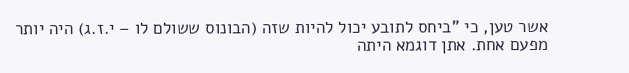אשר טען, כי "ביחס לתובע יכול להיות שזה (הבונוס ששולם לו – י.ז.ג) היה יותר מפעם אחת. אתן דוגמא היתה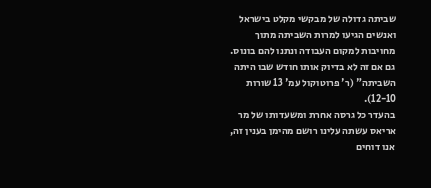שביתה גדולה של מבקשי מקלט בישראל ואנשים הגיעו למרות השביתה מתוך מחויבות למקום העבודה ונתנו להם בונוס. גם אם זה לא בדיוק אותו חודש שבו היתה השביתה" (ר' פרוטוקול עמ' 13 שורות 12-10).
בהעדר כל גרסה אחרת ומשעדותו של מר אריאס עשתה עלינו רושם מהימן בענין זה, אנו דוחים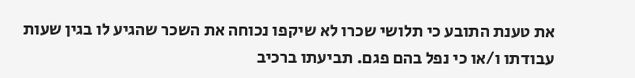את טענת התובע כי תלושי שכרו לא שיקפו נכוחה את השכר שהגיע לו בגין שעות עבודתו ו/או כי נפל בהם פגם. תביעתו ברכיב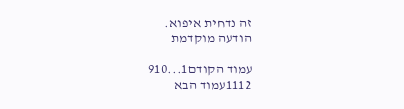זה נדחית איפוא.
הודעה מוקדמת

עמוד הקודם1...910
1112עמוד הבא